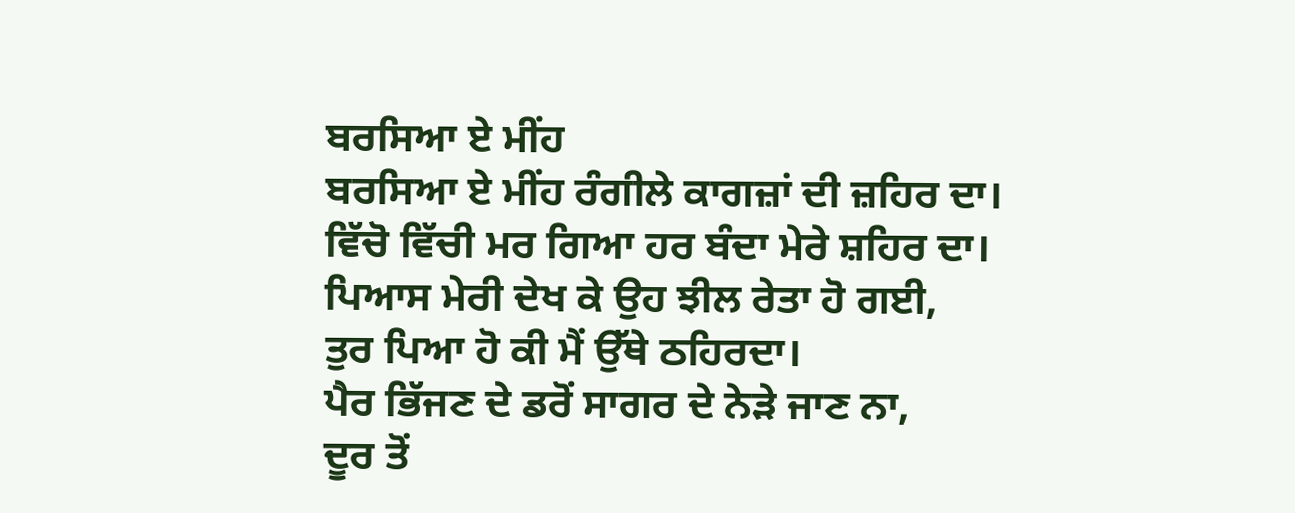ਬਰਸਿਆ ਏ ਮੀਂਹ
ਬਰਸਿਆ ਏ ਮੀਂਹ ਰੰਗੀਲੇ ਕਾਗਜ਼ਾਂ ਦੀ ਜ਼ਹਿਰ ਦਾ।
ਵਿੱਚੋ ਵਿੱਚੀ ਮਰ ਗਿਆ ਹਰ ਬੰਦਾ ਮੇਰੇ ਸ਼ਹਿਰ ਦਾ।
ਪਿਆਸ ਮੇਰੀ ਦੇਖ ਕੇ ਉਹ ਝੀਲ ਰੇਤਾ ਹੋ ਗਈ,
ਤੁਰ ਪਿਆ ਹੋ ਕੀ ਮੈਂ ਉੱਥੇ ਠਹਿਰਦਾ।
ਪੈਰ ਭਿੱਜਣ ਦੇ ਡਰੋਂ ਸਾਗਰ ਦੇ ਨੇੜੇ ਜਾਣ ਨਾ,
ਦੂਰ ਤੋਂ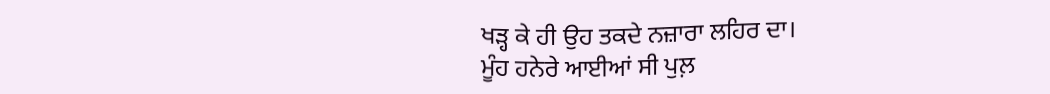ਖੜ੍ਹ ਕੇ ਹੀ ਉਹ ਤਕਦੇ ਨਜ਼ਾਰਾ ਲਹਿਰ ਦਾ।
ਮੂੰਹ ਹਨੇਰੇ ਆਈਆਂ ਸੀ ਪੁਲ਼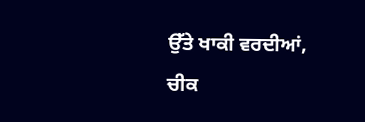ਉੱਤੇ ਖਾਕੀ ਵਰਦੀਆਂ,
ਚੀਕ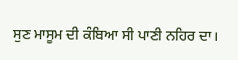ਸੁਣ ਮਾਸੂਮ ਦੀ ਕੰਬਿਆ ਸੀ ਪਾਣੀ ਨਹਿਰ ਦਾ।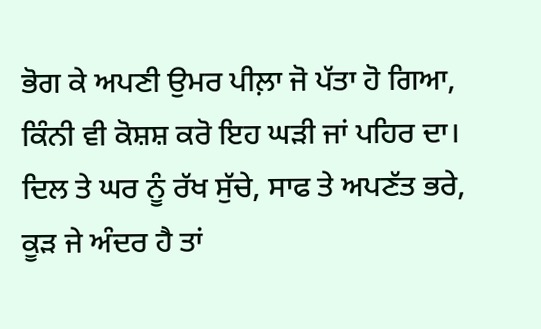ਭੋਗ ਕੇ ਅਪਣੀ ਉਮਰ ਪੀਲ਼ਾ ਜੋ ਪੱਤਾ ਹੋ ਗਿਆ,
ਕਿੰਨੀ ਵੀ ਕੋਸ਼ਸ਼ ਕਰੋ ਇਹ ਘੜੀ ਜਾਂ ਪਹਿਰ ਦਾ।
ਦਿਲ ਤੇ ਘਰ ਨੂੰ ਰੱਖ ਸੁੱਚੇ, ਸਾਫ ਤੇ ਅਪਣੱਤ ਭਰੇ,
ਕੂੜ ਜੇ ਅੰਦਰ ਹੈ ਤਾਂ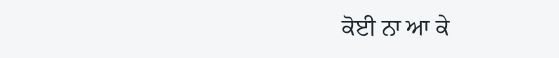ਕੋਈ ਨਾ ਆ ਕੇ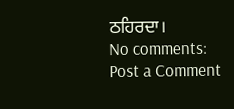ਠਹਿਰਦਾ।
No comments:
Post a Comment